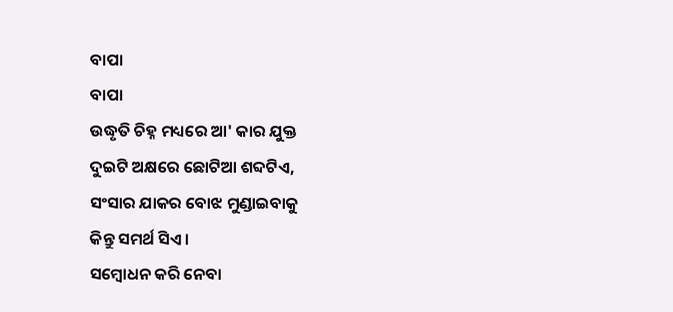ବାପା
ବାପା
ଉଦ୍ଧୃତି ଚିହ୍ନ ମଧ୍ୟରେ ଆ' କାର ଯୁକ୍ତ
ଦୁଇଟି ଅକ୍ଷରେ ଛୋଟିଆ ଶବ୍ଦଟିଏ,
ସଂସାର ଯାକର ବୋଝ ମୁଣ୍ଡାଇବାକୁ
କିନ୍ତୁ ସମର୍ଥ ସିଏ ।
ସମ୍ବୋଧନ କରି ନେବା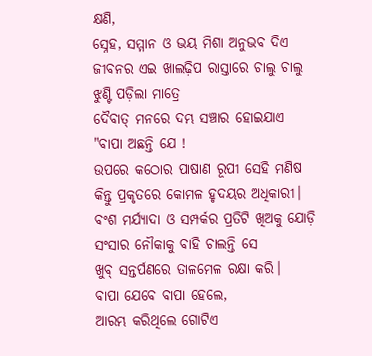କ୍ଷଣି,
ସ୍ନେହ, ସମ୍ମାନ ଓ ଭୟ ମିଶା ଅନୁଭବ ଦିଏ
ଜୀବନର ଏଇ ଖାଲଢ଼ିପ ରାସ୍ତାରେ ଚାଲୁ ଚାଲୁ
ଝୁଣ୍ଟି ପଡ଼ିଲା ମାତ୍ରେ
ଦୈବାତ୍ ମନରେ ଦମ୍ଭ ସଞ୍ଚାର ହୋଇଯାଏ
"ବାପା ଅଛନ୍ତି ଯେ !
ଉପରେ କଠୋର ପାଷାଣ ରୂପୀ ସେହି ମଣିଷ
କିନ୍ତୁ ପ୍ରକୃତରେ କୋମଳ ହୃଦୟର ଅଧିକାରୀ।
ବଂଶ ମର୍ଯ୍ୟାଦା ଓ ସମ୍ପର୍କର ପ୍ରତିଟି ଖିଅକୁ ଯୋଡ଼ି
ସଂସାର ନୌକାକୁ ବାହି ଚାଲନ୍ତି ସେ
ଖୁବ୍ ସନ୍ତର୍ପଣରେ ତାଳମେଳ ରକ୍ଷା କରି।
ବାପା ଯେବେ ବାପା ହେଲେ,
ଆରମ୍ଭ କରିଥିଲେ ଗୋଟିଏ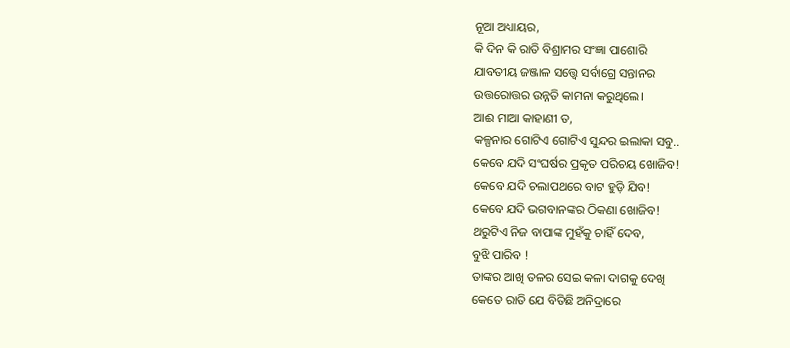ନୂଆ ଅଧ୍ୟାୟର,
କି ଦିନ କି ରାତି ବିଶ୍ରାମର ସଂଜ୍ଞା ପାଶୋରି
ଯାବତୀୟ ଜଞ୍ଜାଳ ସତ୍ତ୍ୱେ ସର୍ବାଗ୍ରେ ସନ୍ତାନର
ଉତ୍ତରୋତ୍ତର ଉନ୍ନତି କାମନା କରୁଥିଲେ।
ଆଈ ମାଆ କାହାଣୀ ତ,
କଳ୍ପନାର ଗୋଟିଏ ଗୋଟିଏ ସୁନ୍ଦର ଇଲାକା ସବୁ..
କେବେ ଯଦି ସଂଘର୍ଷର ପ୍ରକୃତ ପରିଚୟ ଖୋଜିବ!
କେବେ ଯଦି ଚଲାପଥରେ ବାଟ ହୁଡ଼ି ଯିବ!
କେବେ ଯଦି ଭଗବାନଙ୍କର ଠିକଣା ଖୋଜିବ!
ଥରୁଟିଏ ନିଜ ବାପାଙ୍କ ମୁହଁକୁ ଚାହିଁ ଦେବ,
ବୁଝି ପାରିବ !
ତାଙ୍କର ଆଖି ତଳର ସେଇ କଳା ଦାଗକୁ ଦେଖି
କେତେ ରାତି ଯେ ବିତିଛି ଅନିଦ୍ରାରେ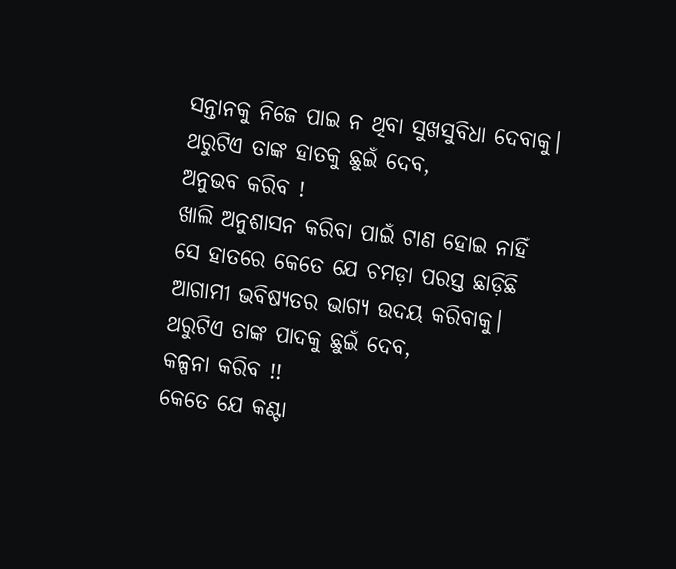ସନ୍ତାନକୁ ନିଜେ ପାଇ ନ ଥିବା ସୁଖସୁବିଧା ଦେବାକୁ।
ଥରୁଟିଏ ତାଙ୍କ ହାତକୁ ଛୁଇଁ ଦେବ,
ଅନୁଭବ କରିବ !
ଖାଲି ଅନୁଶାସନ କରିବା ପାଇଁ ଟାଣ ହୋଇ ନାହିଁ
ସେ ହାତରେ କେତେ ଯେ ଚମଡ଼ା ପରସ୍ତ ଛାଡ଼ିଛି
ଆଗାମୀ ଭବିଷ୍ୟତର ଭାଗ୍ୟ ଉଦୟ କରିବାକୁ।
ଥରୁଟିଏ ତାଙ୍କ ପାଦକୁ ଛୁଇଁ ଦେବ,
କଳ୍ପନା କରିବ !!
କେତେ ଯେ କଣ୍ଟା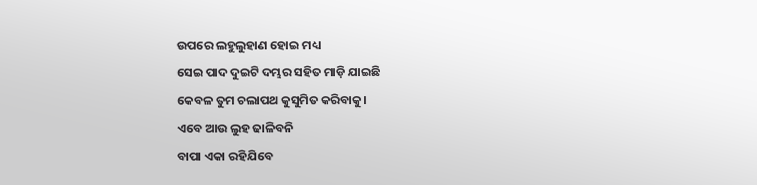ଉପରେ ଲହୁଲୁହାଣ ହୋଇ ମଧ୍ୟ
ସେଇ ପାଦ ଦୁଇଟି ଦମ୍ଭର ସହିତ ମାଡ଼ି ଯାଇଛି
କେବଳ ତୁମ ଚଲାପଥ କୁସୁମିତ କରିବାକୁ।
ଏବେ ଆଉ ଲୁହ ଢାଳିବନି
ବାପା ଏକା ରହିଯିବେ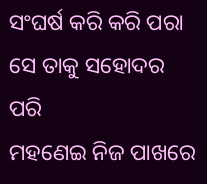ସଂଘର୍ଷ କରି କରି ପରା ସେ ତାକୁ ସହୋଦର ପରି
ମହଣେଇ ନିଜ ପାଖରେ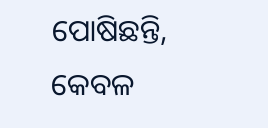ପୋଷିଛନ୍ତି,
କେବଳ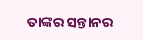ତାଙ୍କର ସନ୍ତାନର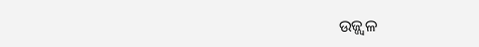ଉଜ୍ଜ୍ୱଳ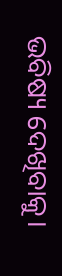ଭବିଷ୍ୟ ଦେଖିବାକୁ।